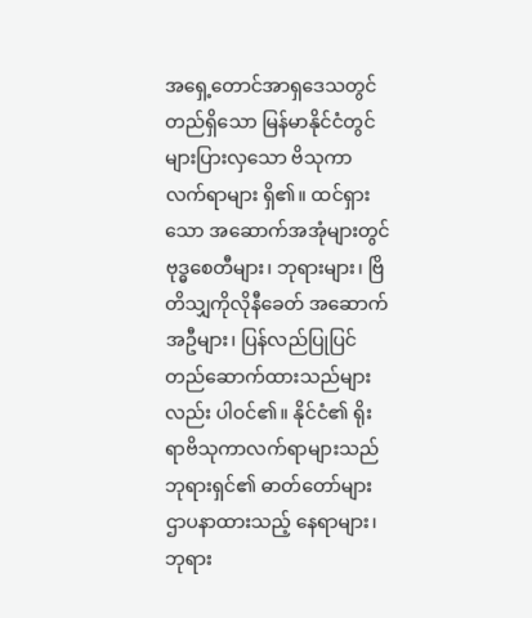အရှေ့တောင်အာရှဒေသတွင် တည်ရှိသော မြန်မာနိုင်ငံတွင် များပြားလှသော ဗိသုကာလက်ရာများ ရှိ၏။ ထင်ရှားသော အဆောက်အအုံများတွင် ဗုဒ္ဓစေတီများ၊ ဘုရားများ၊ ဗြိတိသျှကိုလိုနီခေတ် အဆောက်အဦများ၊ ပြန်လည်ပြုပြင်တည်ဆောက်ထားသည်များလည်း ပါဝင်၏။ နိုင်ငံ၏ ရိုးရာဗိသုကာလက်ရာများသည် ဘုရားရှင်၏ ဓာတ်တော်များ ဌာပနာထားသည့် နေရာများ၊ ဘုရား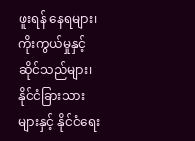ဖူးရန် နေရများ၊ ကိုးကွယ်မှုနှင့် ဆိုင်သည်များ၊ နိုင်ငံခြားသားများနှင့် နိုင်ငံရေး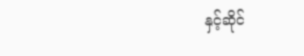နှင့်ဆိုင်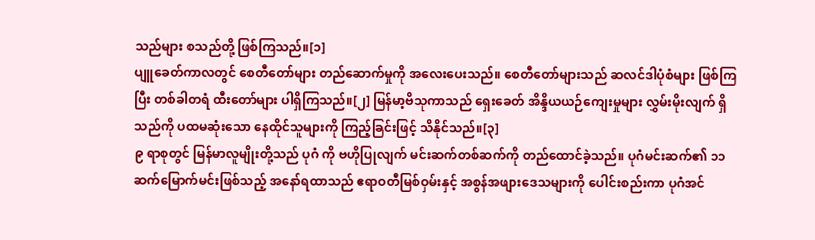သည်များ စသည်တို့ ဖြစ်ကြသည်။[၁]
ပျူခေတ်ကာလတွင် စေတီတော်များ တည်ဆောက်မှုကို အလေးပေးသည်။ စေတီတော်များသည် ဆလင်ဒါပုံစံများ ဖြစ်ကြပြီး တစ်ခါတရံ ထီးတော်များ ပါရှိကြသည်။[၂] မြန်မာ့ဗိသုကာသည် ရှေးခေတ် အိန္ဒိယယဉ်ကျေးမှုများ လွှမ်းမိုးလျက် ရှိသည်ကို ပထမဆုံးသော နေထိုင်သူများကို ကြည့်ခြင်းဖြင့် သိနိုင်သည်။[၃]
၉ ရာစုတွင် မြန်မာလူမျိုးတို့သည် ပုဂံ ကို ဗဟိုပြုလျက် မင်းဆက်တစ်ဆက်ကို တည်ထောင်ခဲ့သည်။ ပုဂံမင်းဆက်၏ ၁၁ ဆက်မြောက်မင်းဖြစ်သည့် အနော်ရထာသည် ဧရာဝတီမြစ်ဝှမ်းနှင့် အစွန်အဖျားဒေသများကို ပေါင်းစည်းကာ ပုဂံအင်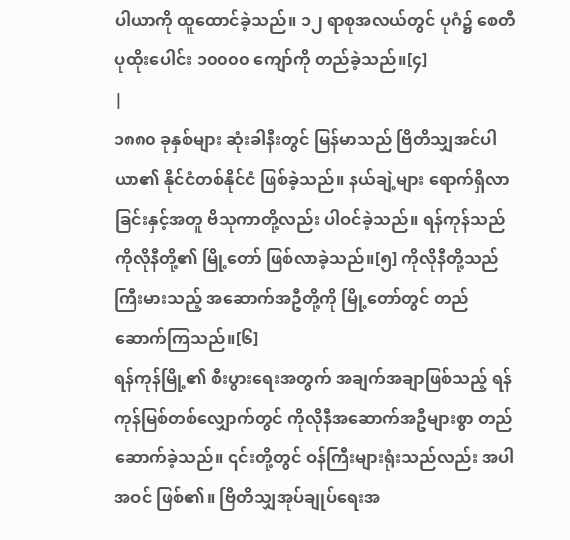ပါယာကို ထူထောင်ခဲ့သည်။ ၁၂ ရာစုအလယ်တွင် ပုဂံ၌ စေတီပုထိုးပေါင်း ၁၀၀၀၀ ကျော်ကို တည်ခဲ့သည်။[၄]
|
၁၈၈၀ ခုနှစ်များ ဆုံးခါနီးတွင် မြန်မာသည် ဗြိတိသျှအင်ပါယာ၏ နိုင်ငံတစ်နိုင်ငံ ဖြစ်ခဲ့သည်။ နယ်ချဲ့များ ရောက်ရှိလာခြင်းနှင့်အတူ ဗိသုကာတို့လည်း ပါဝင်ခဲ့သည်။ ရန်ကုန်သည် ကိုလိုနီတို့၏ မြို့တော် ဖြစ်လာခဲ့သည်။[၅] ကိုလိုနီတို့သည် ကြီးမားသည့် အဆောက်အဦတို့ကို မြို့တော်တွင် တည်ဆောက်ကြသည်။[၆]
ရန်ကုန်မြို့၏ စီးပွားရေးအတွက် အချက်အချာဖြစ်သည့် ရန်ကုန်မြစ်တစ်လျှောက်တွင် ကိုလိုနီအဆောက်အဦများစွာ တည်ဆောက်ခဲ့သည်။ ၎င်းတို့တွင် ဝန်ကြီးများရုံးသည်လည်း အပါအဝင် ဖြစ်၏။ ဗြိတိသျှအုပ်ချုပ်ရေးအ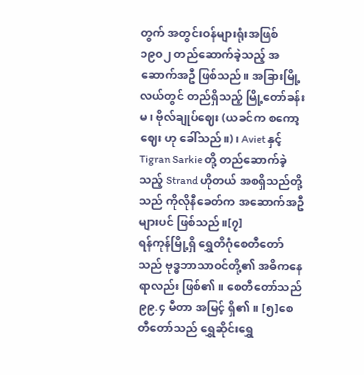တွက် အတွင်းဝန်များရုံးအဖြစ် ၁၉၀၂ တည်ဆောက်ခဲ့သည့် အဆောက်အဦ ဖြစ်သည်။ အခြားမြို့လယ်တွင် တည်ရှိသည့် မြို့တော်ခန်းမ၊ ဗိုလ်ချုပ်ဈေး (ယခင်က စကော့ဈေး ဟု ခေါ်သည်။)၊ Aviet နှင့် Tigran Sarkie တို့ တည်ဆောက်ခဲ့သည့် Strand ဟိုတယ် အစရှိသည်တို့သည် ကိုလိုနီခေတ်က အဆောက်အဦများပင် ဖြစ်သည်။[၇]
ရန်ကုန်မြို့ရှိ ရွှေတိဂုံစေတီတော်သည် ဗုဒ္ဓဘာသာဝင်တို့၏ အဓိကနေရာလည်း ဖြစ်၏။ စေတီတော်သည် ၉၉.၄ မီတာ အမြင့် ရှိ၏။ [၅]စေတီတော်သည် ရွှေဆိုင်းရွှေ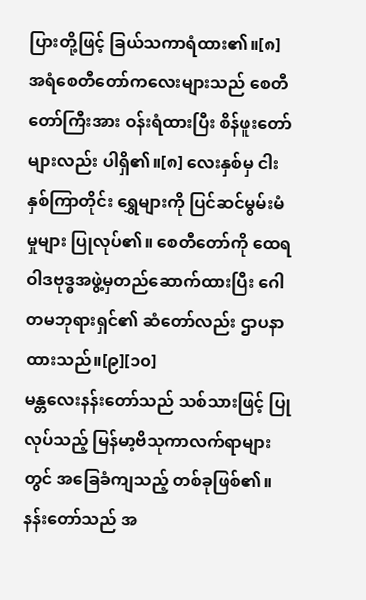ပြားတို့ဖြင့် ခြယ်သကာရံထား၏။[၈] အရံစေတီတော်ကလေးများသည် စေတီတော်ကြီးအား ဝန်းရံထားပြီး စိန်ဖူးတော်များလည်း ပါရှိ၏။[၈] လေးနှစ်မှ ငါးနှစ်ကြာတိုင်း ရွှေများကို ပြင်ဆင်မွမ်းမံမှုများ ပြုလုပ်၏။ စေတီတော်ကို ထေရဝါဒဗုဒ္ဓအဖွဲ့မှတည်ဆောက်ထားပြီး ဂေါတမဘုရားရှင်၏ ဆံတော်လည်း ဌာပနာထားသည်။[၉][၁၀]
မန္တလေးနန်းတော်သည် သစ်သားဖြင့် ပြုလုပ်သည့် မြန်မာ့ဗိသုကာလက်ရာများတွင် အခြေခံကျသည့် တစ်ခုဖြစ်၏။ နန်းတော်သည် အ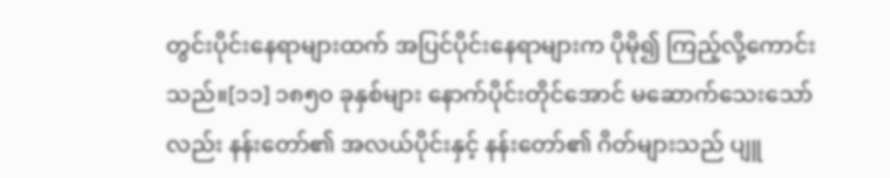တွင်းပိုင်းနေရာများထက် အပြင်ပိုင်းနေရာများက ပိုမို၍ ကြည့်လို့ကောင်းသည်။[၁၁] ၁၈၅၀ ခုနှစ်များ နောက်ပိုင်းတိုင်အောင် မဆောက်သေးသော်လည်း နန်းတော်၏ အလယ်ပိုင်းနှင့် နန်းတော်၏ ဂိတ်များသည် ပျူ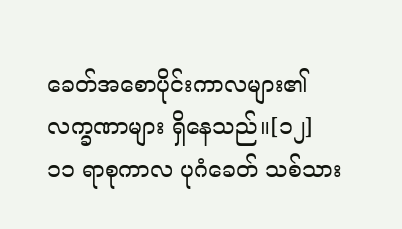ခေတ်အစောပိုင်းကာလများ၏ လက္ခဏာများ ရှိနေသည်။[၁၂] ၁၁ ရာစုကာလ ပုဂံခေတ် သစ်သား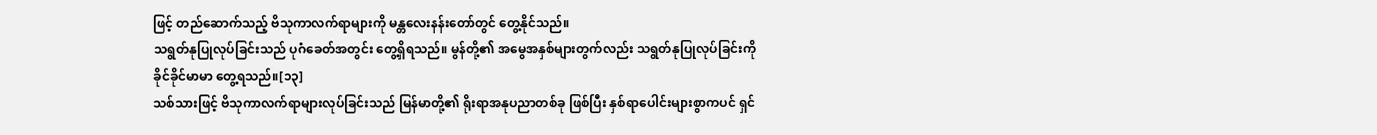ဖြင့် တည်ဆောက်သည့် ဗိသုကာလက်ရာများကို မန္တလေးနန်းတော်တွင် တွေ့နိုင်သည်။
သရွတ်နုပြုလုပ်ခြင်းသည် ပုဂံခေတ်အတွင်း တွေ့ရှိရသည်။ မွန်တို့၏ အမွေအနှစ်များတွက်လည်း သရွတ်နုပြုလုပ်ခြင်းကို ခိုင်ခိုင်မာမာ တွေ့ရသည်။[၁၃]
သစ်သားဖြင့် ဗိသုကာလက်ရာများလုပ်ခြင်းသည် မြန်မာတို့၏ ရိုးရာအနုပညာတစ်ခု ဖြစ်ပြီး နှစ်ရာပေါင်းများစွာကပင် ရှင်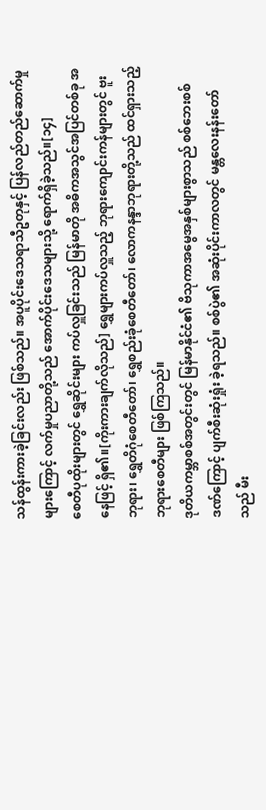သန်ထွန်းကားခဲ့ခြင်းလည်း ဖြစ်သည်။ အပူပိုင်းဒေသရာသီဥတုနှင့် ပြန်လည်တည်ဆောက်မှုများကြောင့် လက်မှုပညာတို့သည် အောက်ပိုင်းဒေသများသို့ ရောက်ရှိခဲ့သည်။[၁၄]
စေတီပုထိုးများတွင် ရွှေဆိုင်းများ ကပ်လှူခြင်းသည် မြန်မာတို အဓိကအသွင်အပြင်တစ်ခု အနေဖြင့် ရှိ၏။[ကိုးကားချက်လိုသည်] ရွှေများကပ်လှူသည့် ဘုရားကျောင်းကန်များတွင် ဗူးဘုရား၊ ရွှေတိဂုံစေတီတော်၊ ရွှေစည်းခုံစေတီတော်၊ လောကနန္ဒာဘုရားတို့သည် ထင်ရှားသည့် ဘုရားစေတီများ ဖြစ်ကြသည်။
ဒုတိယကမ္ဘာစစ်အတွင်းတွင် မြန်မာနိုင်ငံ၏ ဗိသုကာအမွေအနှစ်များစွာသည် စစ်ဘေးစစ်ဒဏ်ကြောင့် ပျက်စီးဆုံးရှုံး ခဲ့ရသည်။ စစ်ပွဲ၏ အဆုံးပိုင်းကာလတွင် မန္တလေးနန်းတော်သည် မီး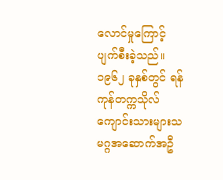လောင်မှုကြောင့် ပျက်စီးခဲ့သည်။
၁၉၆၂ ခုနှစ်တွင် ရန်ကုန်တက္ကသိုလ်ကျောင်းသားများသမဂ္ဂအဆောက်အဦ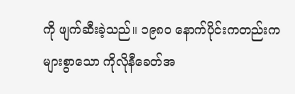ကို ဖျက်ဆီးခဲ့သည်။ ၁၉၈၀ နောက်ပိုင်းကတည်းက များစွာသော ကိုလိုနီခေတ်အ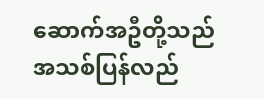ဆောက်အဦတို့သည် အသစ်ပြန်လည်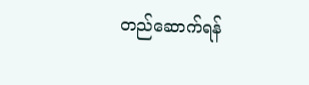တည်ဆောက်ရန်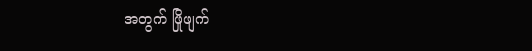အတွက် ဖြိုဖျက်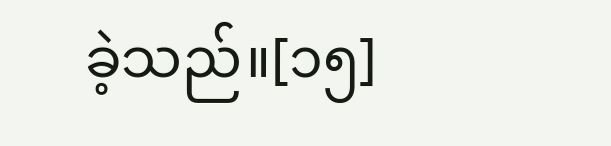ခဲ့သည်။[၁၅]